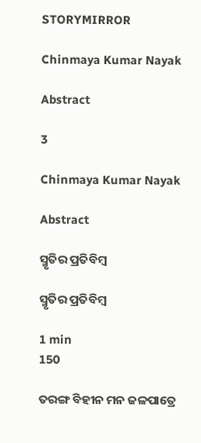STORYMIRROR

Chinmaya Kumar Nayak

Abstract

3

Chinmaya Kumar Nayak

Abstract

ସ୍ମୃତିର ପ୍ରତିବିମ୍ବ

ସ୍ମୃତିର ପ୍ରତିବିମ୍ବ

1 min
150

ତରଙ୍ଗ ବିହୀନ ମନ ଜଳପାତ୍ରେ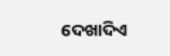ଦେଖାଦିଏ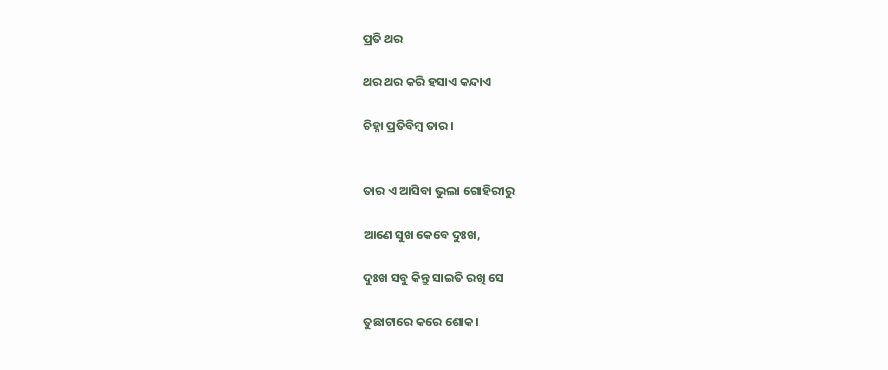ପ୍ରତି ଥର

ଥର ଥର କରି ହସାଏ କନ୍ଦାଏ

ଚିହ୍ନା ପ୍ରତିବିମ୍ବ ତାର।


ତାର ଏ ଆସିବା ଭୁଲା ଗୋହିରୀରୁ

ଆଣେ ସୁଖ କେବେ ଦୁଃଖ,

ଦୁଃଖ ସବୁ କିନ୍ତୁ ସାଇତି ରଖି ସେ

ତୁଛାଟାରେ କରେ ଶୋକ।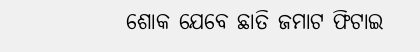ଶୋକ ଯେବେ ଛାତି ଜମାଟ ଫିଟାଇ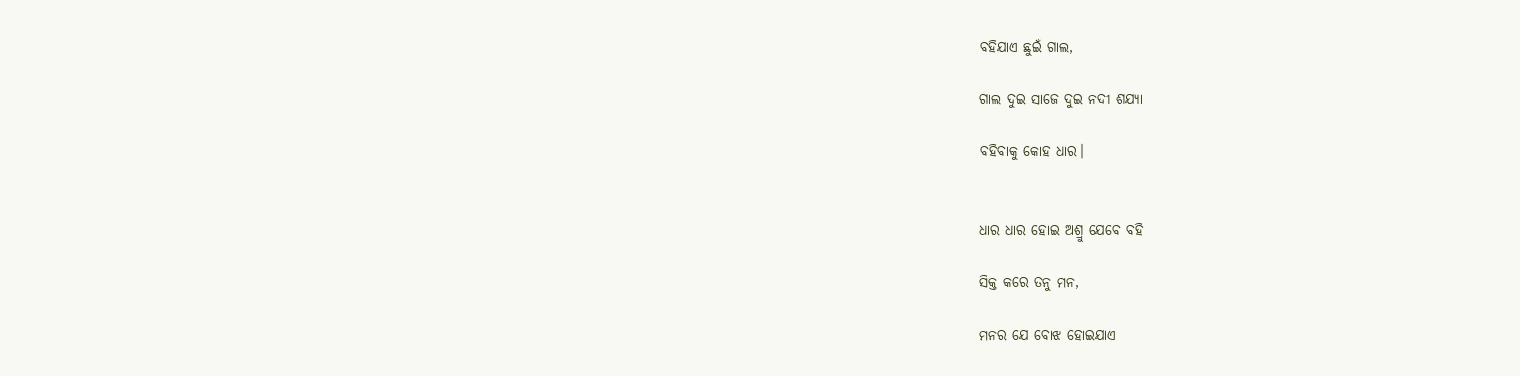ବହିଯାଏ ଛୁଇଁ ଗାଲ,

ଗାଲ ଦୁଇ ସାଜେ ଦୁଇ ନଦୀ ଶଯ୍ୟା

ବହିବାକୁ କୋହ ଧାର।


ଧାର ଧାର ହୋଇ ଅଶ୍ରୁ ଯେବେ ବହି

ସିକ୍ତ କରେ ତନୁ ମନ,

ମନର ଯେ ବୋଝ ହୋଇଯାଏ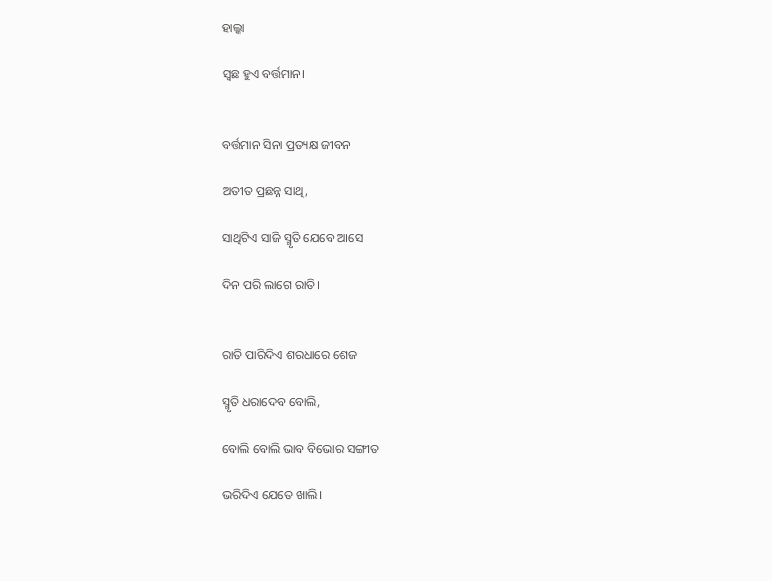ହାଲ୍କା

ସ୍ଵଛ ହୁଏ ବର୍ତ୍ତମାନ।


ବର୍ତ୍ତମାନ ସିନା ପ୍ରତ୍ୟକ୍ଷ ଜୀବନ

ଅତୀତ ପ୍ରଛନ୍ନ ସାଥି,

ସାଥିଟିଏ ସାଜି ସ୍ମୃତି ଯେବେ ଆସେ

ଦିନ ପରି ଲାଗେ ରାତି।


ରାତି ପାରିଦିଏ ଶରଧାରେ ଶେଜ

ସ୍ମୃତି ଧରାଦେବ ବୋଲି,

ବୋଲି ବୋଲି ଭାବ ବିଭୋର ସଙ୍ଗୀତ

ଭରିଦିଏ ଯେତେ ଖାଲି।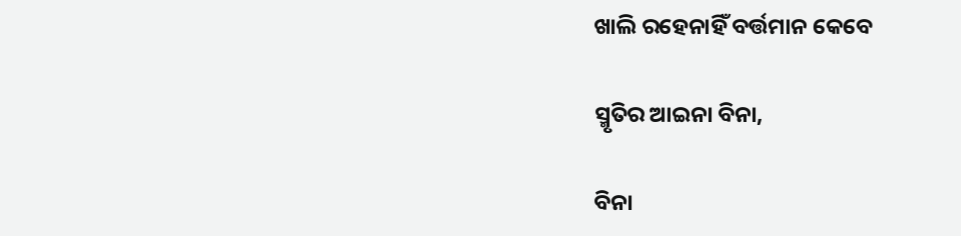ଖାଲି ରହେନାହିଁ ବର୍ତ୍ତମାନ କେବେ

ସ୍ମୃତିର ଆଇନା ବିନା,

ବିନା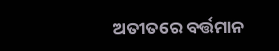ଅତୀତରେ ବର୍ତ୍ତମାନ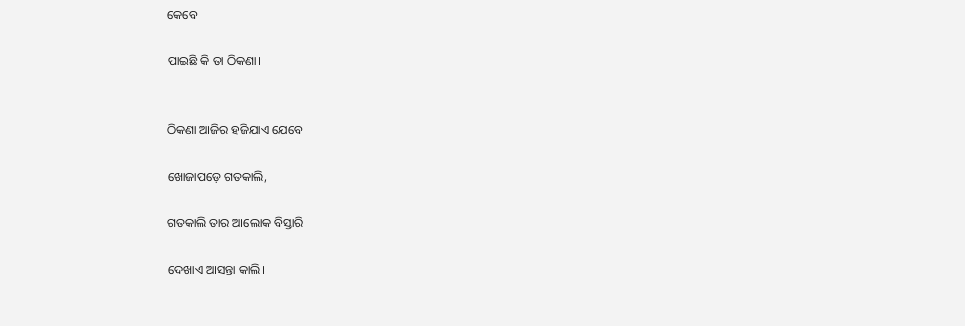କେବେ

ପାଇଛି କି ତା ଠିକଣା।


ଠିକଣା ଆଜିର ହଜିଯାଏ ଯେବେ

ଖୋଜାପଡ଼େ ଗତକାଲି,

ଗତକାଲି ତାର ଆଲୋକ ବିସ୍ତାରି

ଦେଖାଏ ଆସନ୍ତା କାଲି।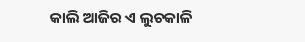କାଲି ଆଜିର ଏ ଲୁଚକାଳି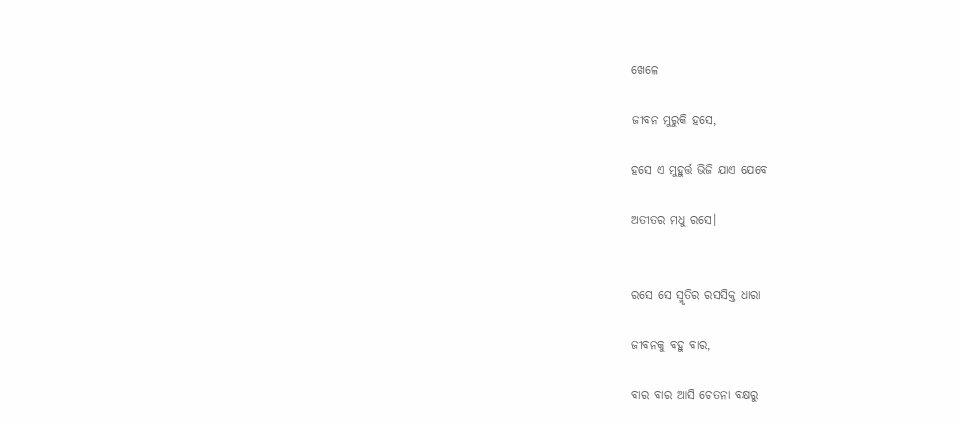ଖେଳେ

ଜୀବନ ମୁରୁକି ହସେ,

ହସେ ଏ ମୁହୁର୍ତ୍ତ ଭିଜି ଯାଏ ଯେବେ

ଅତୀତର ମଧୁ ରସେ।


ରସେ ସେ ସ୍ମୃତିର ରସସିକ୍ତ ଧାରା

ଜୀବନକୁ ବହୁ ବାର,

ବାର ବାର ଆସି ଚେତନା ବକ୍ଷରୁ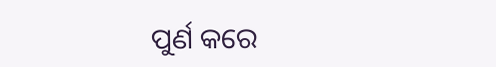ପୁର୍ଣ କରେ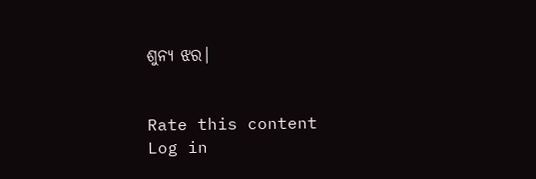ଶୁନ୍ୟ ଝର।


Rate this content
Log in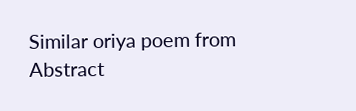Similar oriya poem from Abstract